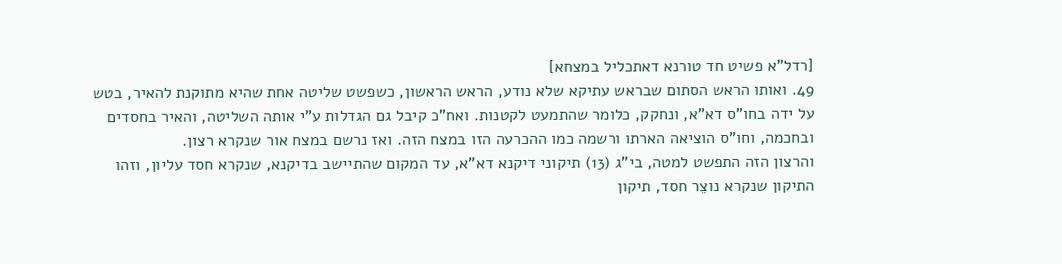[רדל"א פשיט חד טורנא דאתכליל במצחא]
49. ואותו הראש הסתום שבראש עתיקא שלא נודע, הראש הראשון, כשפשט שליטה אחת שהיא מתוקנת להאיר, בטש על ידה בחו"ס דא"א, ונחקק, כלומר שהתמעט לקטנות. ואח"כ קיבל גם הגדלות ע"י אותה השליטה, והאיר בחסדים ובחכמה, וחו"ס הוציאה הארתו ורשמה כמו ההכרעה הזו במצח הזה. ואז נרשם במצח אור שנקרא רצון.
והרצון הזה התפשט למטה, בי"ג (13) תיקוני דיקנא דא"א, עד המקום שהתיישב בדיקנא, שנקרא חסד עליון, וזהו התיקון שנקרא נוצֵר חסד, תיקון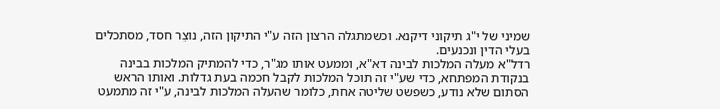שמיני של י"ג תיקוני דיקנא. וכשמתגלה הרצון הזה ע"י התיקון הזה, נוצֵר חסד, מסתכלים בעלי הדין ונכנעים.
רדל"א מעלה המלכות לבינה דא"א, וממעט אותו מג"ר, כדי להמתיק המלכות בבינה בנקודת המפתחא, כדי שע"י זה תוכל המלכות לקבל חכמה בעת גדלות. ואותו הראש הסתום שלא נודע, כשפשט שליטה אחת, כלומר שהעלה המלכות לבינה, ע"י זה מתמעט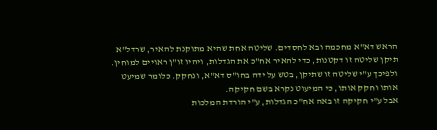הראש דא"א מחכמה ובא לחסדים. שליטה אחת שהיא מתוקנת להאיר, שרדל"א תיקן שליטה זו דקטנות, כדי להאיר אח"כ את הגדלות, ויהיו זו"ן ראויים למוחין. ולפיכך ע"י שליטה זו שתיקן, בטש על ידה בחו"ס דא"א, ונחקק. כלומר שמיעט אותו וחקק אותו, כי המיעוט נקרא בשם חקיקה.
אבל ע"י חקיקה זו באה אח"כ הגדלות, ע"י הורדת המלכות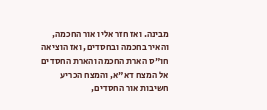מבינה. ואז חזר אליו אור החכמה, והאיר בחכמה ובחסדים, ואז הוציאה חו"ס הארת החכמה והארת החסדים אל המצח דא"א, והמצח הכריע חשיבות אור החסדים,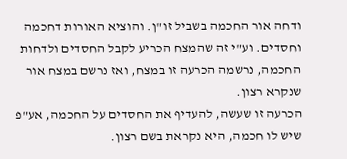ודחה אור החכמה בשביל זו"ן. והוציא האורות דחכמה וחסדים. וע"י זה שהמצח הכריע לקבל החסדים ולדחות החכמה, נרשמה הכרעה זו במצח, ואז נרשם במצח אור שנקרא רצון.
הכרעה זו שעשה, להעדיף את החסדים על החכמה, אע"פ שיש לו חכמה, היא נקראת בשם רצון.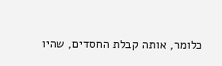כלומר, אותה קבלת החסדים, שהיו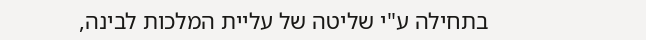בתחילה ע"י שליטה של עליית המלכות לבינה,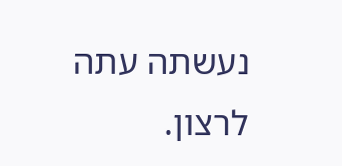נעשתה עתה לרצון.